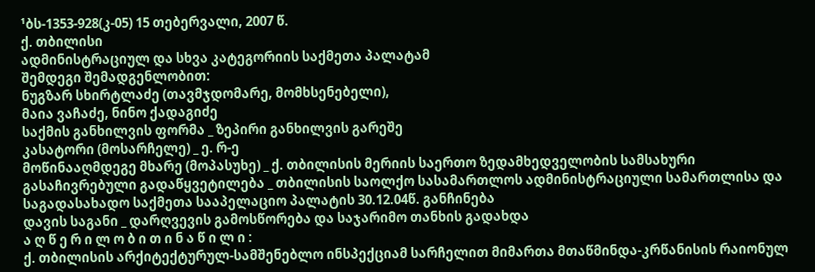¹ბს-1353-928(კ-05) 15 თებერვალი, 2007 წ.
ქ. თბილისი
ადმინისტრაციულ და სხვა კატეგორიის საქმეთა პალატამ
შემდეგი შემადგენლობით:
ნუგზარ სხირტლაძე (თავმჯდომარე, მომხსენებელი),
მაია ვაჩაძე, ნინო ქადაგიძე
საქმის განხილვის ფორმა _ ზეპირი განხილვის გარეშე
კასატორი (მოსარჩელე) _ ე. რ-ე
მოწინააღმდეგე მხარე (მოპასუხე) _ ქ. თბილისის მერიის საერთო ზედამხედველობის სამსახური
გასაჩივრებული გადაწყვეტილება _ თბილისის საოლქო სასამართლოს ადმინისტრაციული სამართლისა და საგადასახადო საქმეთა სააპელაციო პალატის 30.12.04წ. განჩინება
დავის საგანი _ დარღვევის გამოსწორება და საჯარიმო თანხის გადახდა
ა ღ წ ე რ ი ლ ო ბ ი თ ი ნ ა წ ი ლ ი :
ქ. თბილისის არქიტექტურულ-სამშენებლო ინსპექციამ სარჩელით მიმართა მთაწმინდა-კრწანისის რაიონულ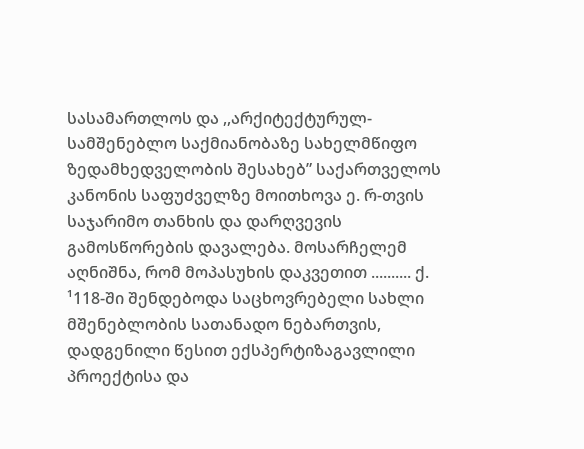სასამართლოს და ,,არქიტექტურულ-სამშენებლო საქმიანობაზე სახელმწიფო ზედამხედველობის შესახებ” საქართველოს კანონის საფუძველზე მოითხოვა ე. რ-თვის საჯარიმო თანხის და დარღვევის გამოსწორების დავალება. მოსარჩელემ აღნიშნა, რომ მოპასუხის დაკვეთით .......... ქ. ¹118-ში შენდებოდა საცხოვრებელი სახლი მშენებლობის სათანადო ნებართვის, დადგენილი წესით ექსპერტიზაგავლილი პროექტისა და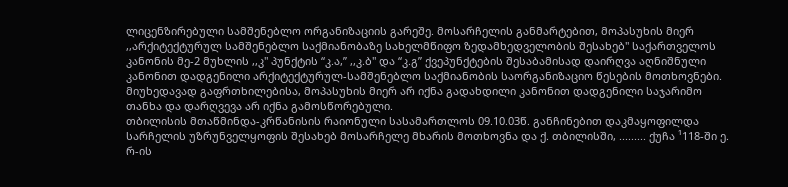ლიცენზირებული სამშენებლო ორგანიზაციის გარეშე. მოსარჩელის განმარტებით, მოპასუხის მიერ ,,არქიტექტურულ სამშენებლო საქმიანობაზე სახელმწიფო ზედამხედველობის შესახებ" საქართველოს კანონის მე-2 მუხლის ,,კ" პუნქტის “კ.ა,” ,,კ.ბ" და “კ.გ” ქვეპუნქტების შესაბამისად დაირღვა აღნიშნული კანონით დადგენილი არქიტექტურულ-სამშენებლო საქმიანობის საორგანიზაციო წესების მოთხოვნები. მიუხედავად გაფრთხილებისა, მოპასუხის მიერ არ იქნა გადახდილი კანონით დადგენილი საჯარიმო თანხა და დარღვევა არ იქნა გამოსწორებული.
თბილისის მთაწმინდა-კრწანისის რაიონული სასამართლოს 09.10.03წ. განჩინებით დაკმაყოფილდა სარჩელის უზრუნველყოფის შესახებ მოსარჩელე მხარის მოთხოვნა და ქ. თბილისში, ......... ქუჩა ¹118-ში ე. რ-ის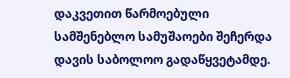დაკვეთით წარმოებული სამშენებლო სამუშაოები შეჩერდა დავის საბოლოო გადაწყვეტამდე.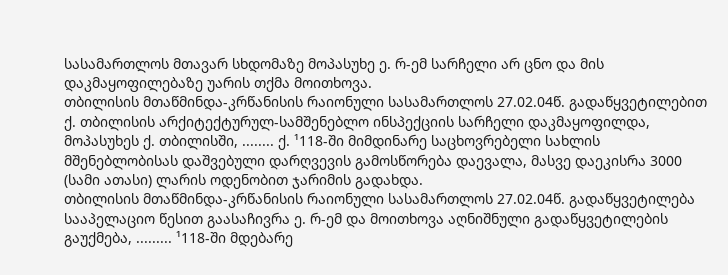სასამართლოს მთავარ სხდომაზე მოპასუხე ე. რ-ემ სარჩელი არ ცნო და მის დაკმაყოფილებაზე უარის თქმა მოითხოვა.
თბილისის მთაწმინდა-კრწანისის რაიონული სასამართლოს 27.02.04წ. გადაწყვეტილებით ქ. თბილისის არქიტექტურულ-სამშენებლო ინსპექციის სარჩელი დაკმაყოფილდა, მოპასუხეს ქ. თბილისში, ........ ქ. ¹118-ში მიმდინარე საცხოვრებელი სახლის მშენებლობისას დაშვებული დარღვევის გამოსწორება დაევალა, მასვე დაეკისრა 3000 (სამი ათასი) ლარის ოდენობით ჯარიმის გადახდა.
თბილისის მთაწმინდა-კრწანისის რაიონული სასამართლოს 27.02.04წ. გადაწყვეტილება სააპელაციო წესით გაასაჩივრა ე. რ-ემ და მოითხოვა აღნიშნული გადაწყვეტილების გაუქმება, ......... ¹118-ში მდებარე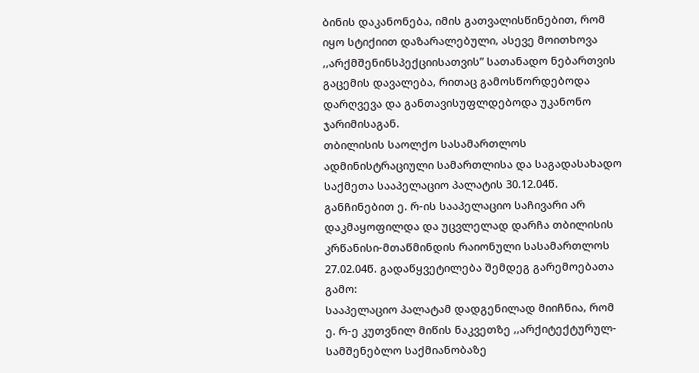ბინის დაკანონება, იმის გათვალისწინებით, რომ იყო სტიქიით დაზარალებული, ასევე მოითხოვა ,,არქმშენინსპექციისათვის” სათანადო ნებართვის გაცემის დავალება, რითაც გამოსწორდებოდა დარღვევა და განთავისუფლდებოდა უკანონო ჯარიმისაგან.
თბილისის საოლქო სასამართლოს ადმინისტრაციული სამართლისა და საგადასახადო საქმეთა სააპელაციო პალატის 30.12.04წ. განჩინებით ე. რ-ის სააპელაციო საჩივარი არ დაკმაყოფილდა და უცვლელად დარჩა თბილისის კრწანისი-მთაწმინდის რაიონული სასამართლოს 27.02.04წ. გადაწყვეტილება შემდეგ გარემოებათა გამო:
სააპელაციო პალატამ დადგენილად მიიჩნია, რომ ე. რ-ე კუთვნილ მიწის ნაკვეთზე ,,არქიტექტურულ-სამშენებლო საქმიანობაზე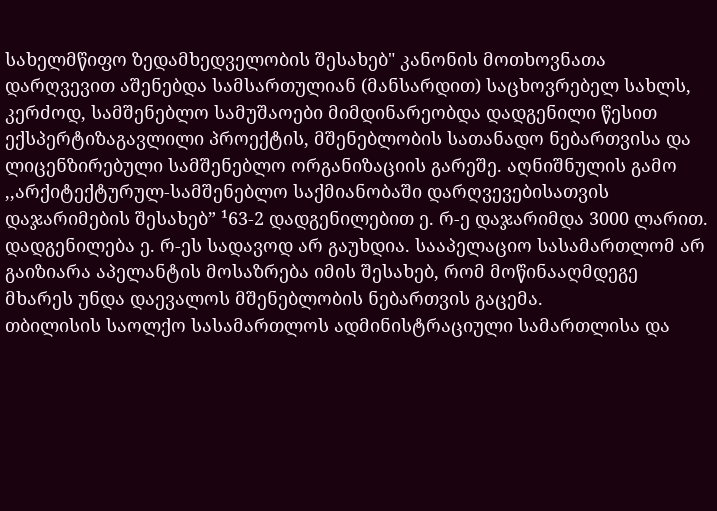სახელმწიფო ზედამხედველობის შესახებ" კანონის მოთხოვნათა დარღვევით აშენებდა სამსართულიან (მანსარდით) საცხოვრებელ სახლს, კერძოდ, სამშენებლო სამუშაოები მიმდინარეობდა დადგენილი წესით ექსპერტიზაგავლილი პროექტის, მშენებლობის სათანადო ნებართვისა და ლიცენზირებული სამშენებლო ორგანიზაციის გარეშე. აღნიშნულის გამო ,,არქიტექტურულ-სამშენებლო საქმიანობაში დარღვევებისათვის დაჯარიმების შესახებ” ¹63-2 დადგენილებით ე. რ-ე დაჯარიმდა 3000 ლარით. დადგენილება ე. რ-ეს სადავოდ არ გაუხდია. სააპელაციო სასამართლომ არ გაიზიარა აპელანტის მოსაზრება იმის შესახებ, რომ მოწინააღმდეგე მხარეს უნდა დაევალოს მშენებლობის ნებართვის გაცემა.
თბილისის საოლქო სასამართლოს ადმინისტრაციული სამართლისა და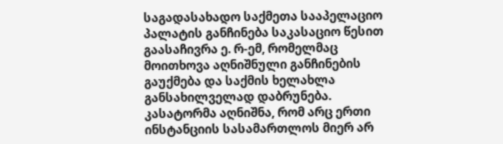საგადასახადო საქმეთა სააპელაციო პალატის განჩინება საკასაციო წესით გაასაჩივრა ე. რ-ემ, რომელმაც მოითხოვა აღნიშნული განჩინების გაუქმება და საქმის ხელახლა განსახილველად დაბრუნება.
კასატორმა აღნიშნა, რომ არც ერთი ინსტანციის სასამართლოს მიერ არ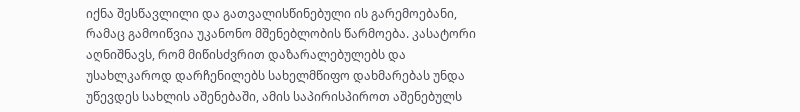იქნა შესწავლილი და გათვალისწინებული ის გარემოებანი, რამაც გამოიწვია უკანონო მშენებლობის წარმოება. კასატორი აღნიშნავს, რომ მიწისძვრით დაზარალებულებს და უსახლკაროდ დარჩენილებს სახელმწიფო დახმარებას უნდა უწევდეს სახლის აშენებაში, ამის საპირისპიროთ აშენებულს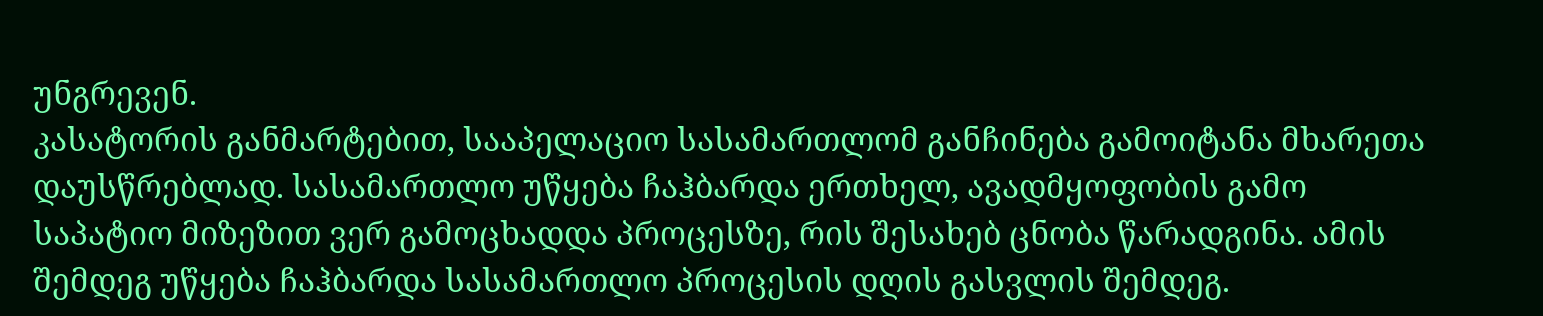უნგრევენ.
კასატორის განმარტებით, სააპელაციო სასამართლომ განჩინება გამოიტანა მხარეთა დაუსწრებლად. სასამართლო უწყება ჩაჰბარდა ერთხელ, ავადმყოფობის გამო საპატიო მიზეზით ვერ გამოცხადდა პროცესზე, რის შესახებ ცნობა წარადგინა. ამის შემდეგ უწყება ჩაჰბარდა სასამართლო პროცესის დღის გასვლის შემდეგ.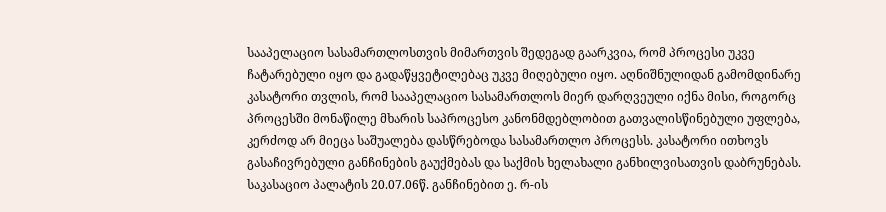სააპელაციო სასამართლოსთვის მიმართვის შედეგად გაარკვია, რომ პროცესი უკვე ჩატარებული იყო და გადაწყვეტილებაც უკვე მიღებული იყო. აღნიშნულიდან გამომდინარე კასატორი თვლის, რომ სააპელაციო სასამართლოს მიერ დარღვეული იქნა მისი, როგორც პროცესში მონაწილე მხარის საპროცესო კანონმდებლობით გათვალისწინებული უფლება, კერძოდ არ მიეცა საშუალება დასწრებოდა სასამართლო პროცესს. კასატორი ითხოვს გასაჩივრებული განჩინების გაუქმებას და საქმის ხელახალი განხილვისათვის დაბრუნებას.
საკასაციო პალატის 20.07.06წ. განჩინებით ე. რ-ის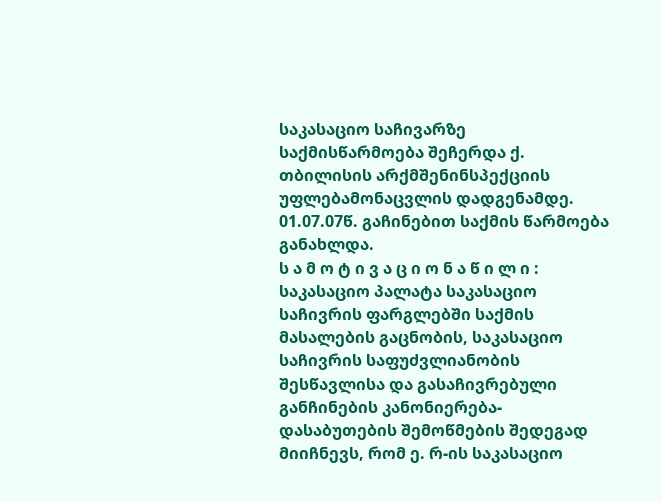საკასაციო საჩივარზე საქმისწარმოება შეჩერდა ქ. თბილისის არქმშენინსპექციის უფლებამონაცვლის დადგენამდე. 01.07.07წ. გაჩინებით საქმის წარმოება განახლდა.
ს ა მ ო ტ ი ვ ა ც ი ო ნ ა წ ი ლ ი :
საკასაციო პალატა საკასაციო საჩივრის ფარგლებში საქმის მასალების გაცნობის, საკასაციო საჩივრის საფუძვლიანობის შესწავლისა და გასაჩივრებული განჩინების კანონიერება-დასაბუთების შემოწმების შედეგად მიიჩნევს, რომ ე. რ-ის საკასაციო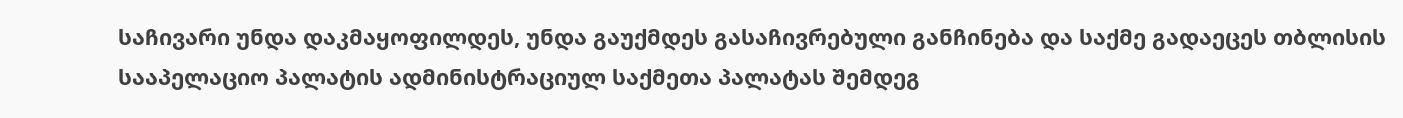საჩივარი უნდა დაკმაყოფილდეს, უნდა გაუქმდეს გასაჩივრებული განჩინება და საქმე გადაეცეს თბლისის სააპელაციო პალატის ადმინისტრაციულ საქმეთა პალატას შემდეგ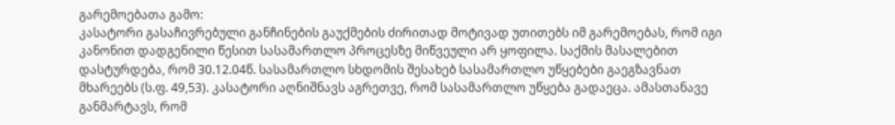გარემოებათა გამო:
კასატორი გასაჩივრებული განჩინების გაუქმების ძირითად მოტივად უთითებს იმ გარემოებას, რომ იგი კანონით დადგენილი წესით სასამართლო პროცესზე მიწვეული არ ყოფილა. საქმის მასალებით დასტურდება, რომ 30.12.04წ. სასამართლო სხდომის შესახებ სასამართლო უწყებები გაეგზავნათ მხარეებს (ს.ფ. 49,53). კასატორი აღნიშნავს აგრეთვე, რომ სასამართლო უწყება გადაეცა. ამასთანავე განმარტავს, რომ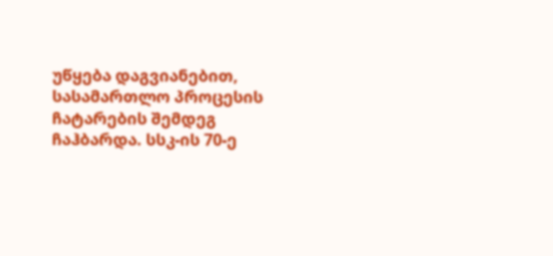უწყება დაგვიანებით, სასამართლო პროცესის ჩატარების შემდეგ ჩაჰბარდა. სსკ-ის 70-ე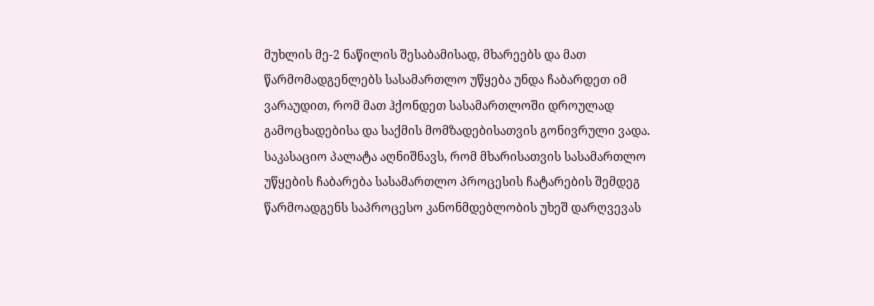მუხლის მე-2 ნაწილის შესაბამისად, მხარეებს და მათ წარმომადგენლებს სასამართლო უწყება უნდა ჩაბარდეთ იმ ვარაუდით, რომ მათ ჰქონდეთ სასამართლოში დროულად გამოცხადებისა და საქმის მომზადებისათვის გონივრული ვადა. საკასაციო პალატა აღნიშნავს, რომ მხარისათვის სასამართლო უწყების ჩაბარება სასამართლო პროცესის ჩატარების შემდეგ წარმოადგენს საპროცესო კანონმდებლობის უხეშ დარღვევას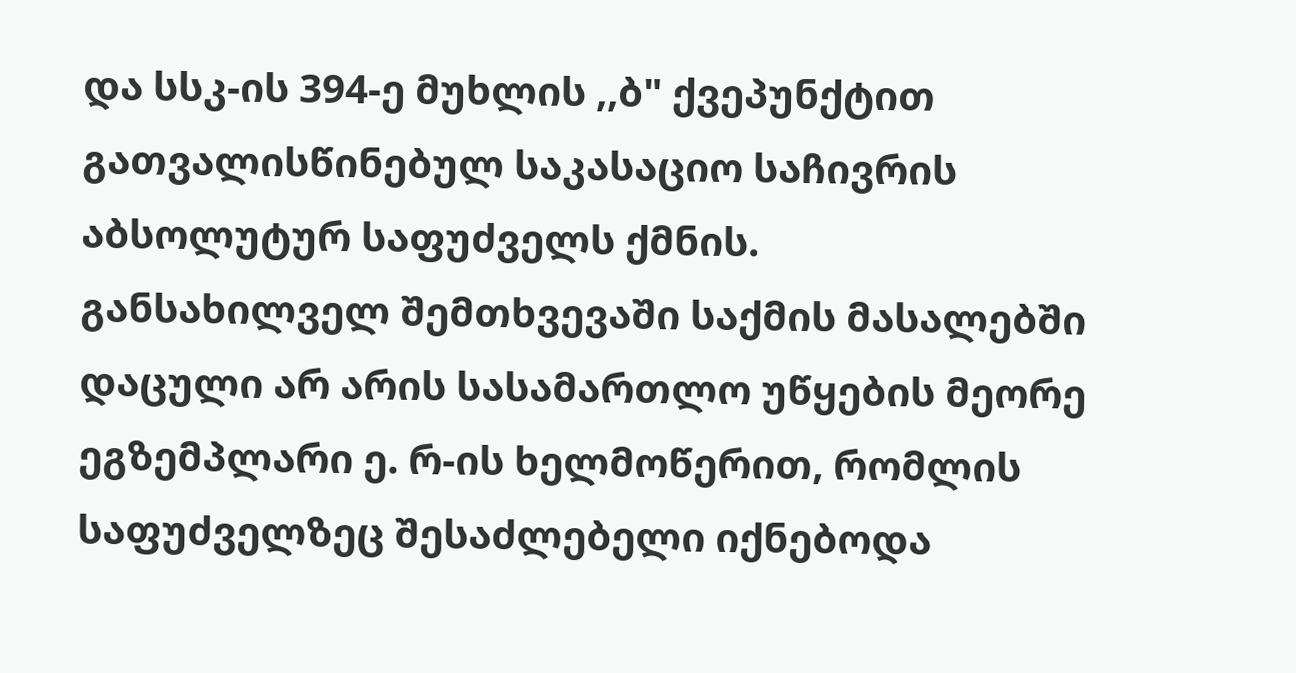და სსკ-ის 394-ე მუხლის ,,ბ" ქვეპუნქტით გათვალისწინებულ საკასაციო საჩივრის აბსოლუტურ საფუძველს ქმნის.
განსახილველ შემთხვევაში საქმის მასალებში დაცული არ არის სასამართლო უწყების მეორე ეგზემპლარი ე. რ-ის ხელმოწერით, რომლის საფუძველზეც შესაძლებელი იქნებოდა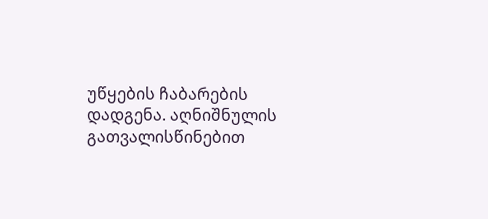უწყების ჩაბარების დადგენა. აღნიშნულის გათვალისწინებით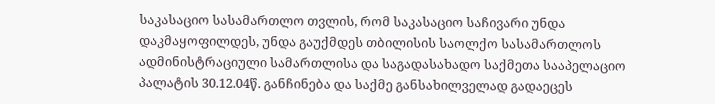საკასაციო სასამართლო თვლის, რომ საკასაციო საჩივარი უნდა დაკმაყოფილდეს, უნდა გაუქმდეს თბილისის საოლქო სასამართლოს ადმინისტრაციული სამართლისა და საგადასახადო საქმეთა სააპელაციო პალატის 30.12.04წ. განჩინება და საქმე განსახილველად გადაეცეს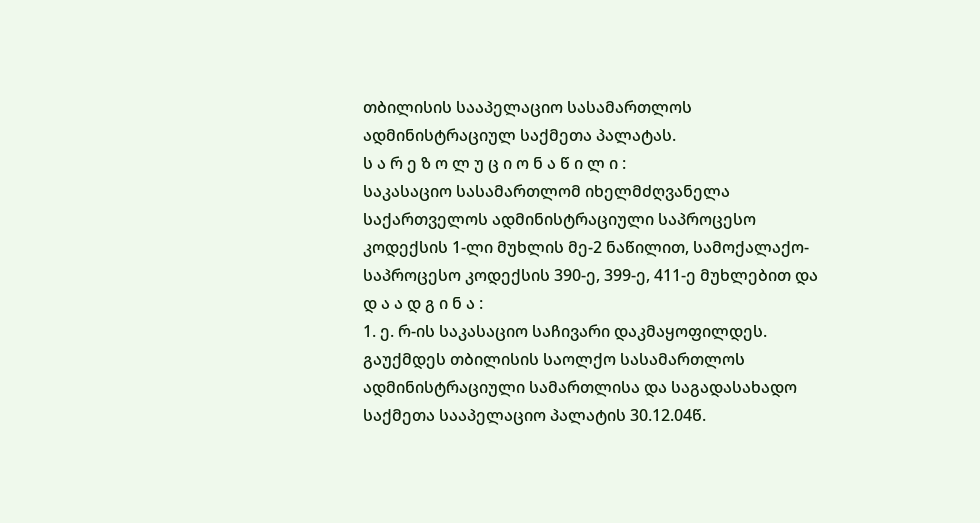თბილისის სააპელაციო სასამართლოს ადმინისტრაციულ საქმეთა პალატას.
ს ა რ ე ზ ო ლ უ ც ი ო ნ ა წ ი ლ ი :
საკასაციო სასამართლომ იხელმძღვანელა საქართველოს ადმინისტრაციული საპროცესო კოდექსის 1-ლი მუხლის მე-2 ნაწილით, სამოქალაქო-საპროცესო კოდექსის 390-ე, 399-ე, 411-ე მუხლებით და
დ ა ა დ გ ი ნ ა :
1. ე. რ-ის საკასაციო საჩივარი დაკმაყოფილდეს. გაუქმდეს თბილისის საოლქო სასამართლოს ადმინისტრაციული სამართლისა და საგადასახადო საქმეთა სააპელაციო პალატის 30.12.04წ.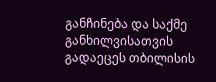განჩინება და საქმე განხილვისათვის გადაეცეს თბილისის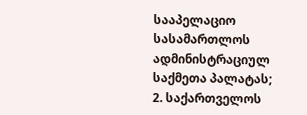სააპელაციო სასამართლოს ადმინისტრაციულ საქმეთა პალატას;
2. საქართველოს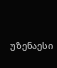უზენაესი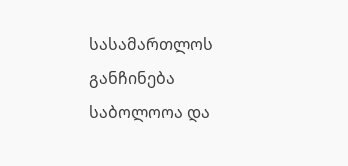სასამართლოს განჩინება საბოლოოა და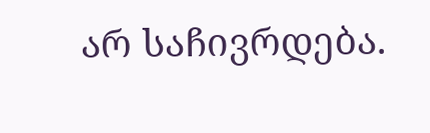არ საჩივრდება.